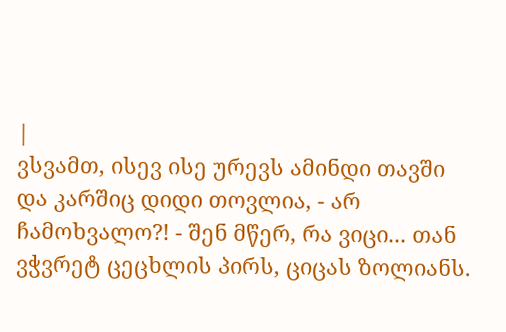|
ვსვამთ, ისევ ისე ურევს ამინდი თავში და კარშიც დიდი თოვლია, - არ ჩამოხვალო?! - შენ მწერ, რა ვიცი... თან ვჭვრეტ ცეცხლის პირს, ციცას ზოლიანს.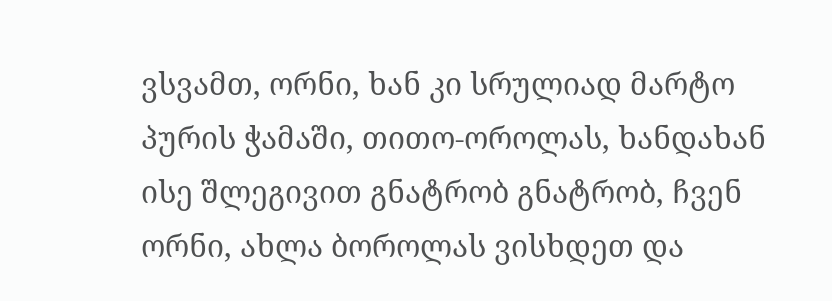ვსვამთ, ორნი, ხან კი სრულიად მარტო პურის ჭამაში, თითო-ოროლას, ხანდახან ისე შლეგივით გნატრობ გნატრობ, ჩვენ ორნი, ახლა ბოროლას ვისხდეთ და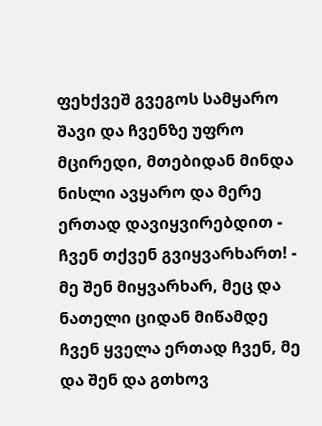ფეხქვეშ გვეგოს სამყარო შავი და ჩვენზე უფრო მცირედი, მთებიდან მინდა ნისლი ავყარო და მერე ერთად დავიყვირებდით - ჩვენ თქვენ გვიყვარხართ! - მე შენ მიყვარხარ, მეც და ნათელი ციდან მიწამდე ჩვენ ყველა ერთად ჩვენ, მე და შენ და გთხოვ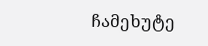ჩამეხუტე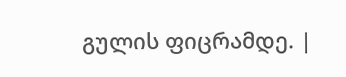გულის ფიცრამდე. |